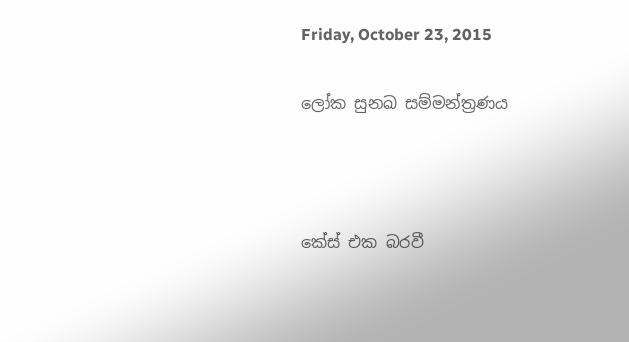Friday, October 23, 2015

ලෝක සුනඛ සම්මන්ත්‍රණය



කේස් එක බරවී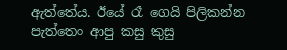ඇත්තේය. ඊයේ රෑ ගෙයි පිලිකන්න පැත්තෙං ආපු කසු කුසු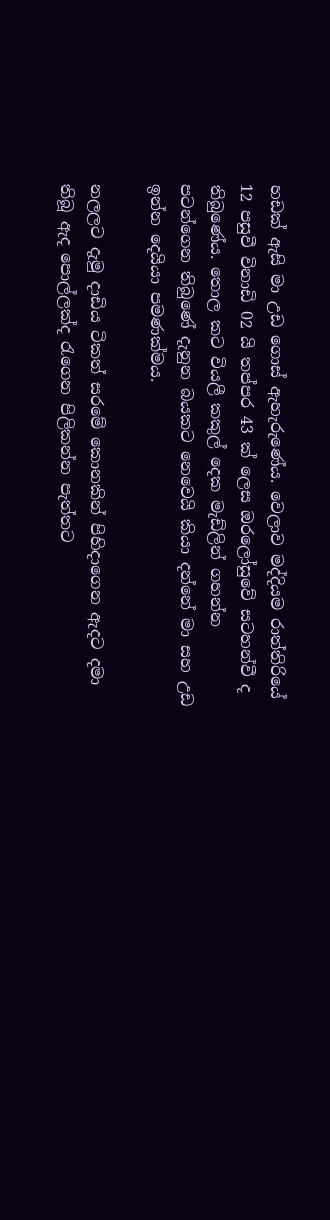හඩක් ඇසි මා උඩ ගොස් ඇහැරුණේය. වෙලාව මද්දියම රාත්තිරියේ 12 පසුවී විනාඩි 02 යි තප්පර 43 ක් ලෙස ඔරලෝසුවේ සටහන්වී ද තිබුණේය. තොල කට වියලී කකුල් දෙක මැඩ්ලින් ගහන්න පටන්ගෙන තිබුණේ දැනුන බයකට නෙවෙයි කියා දන්නේ මා සහ උඩ ඉන්න දෙයියා පමණක්මය.

නලලට දැමු දාඩිය ටිකත් සරමේ කොනකින් පිහිදාගෙන ඇදට දමා තිබූ ඇද පොල්ලක්ද රැගෙන පිලිකන්න පැත්තට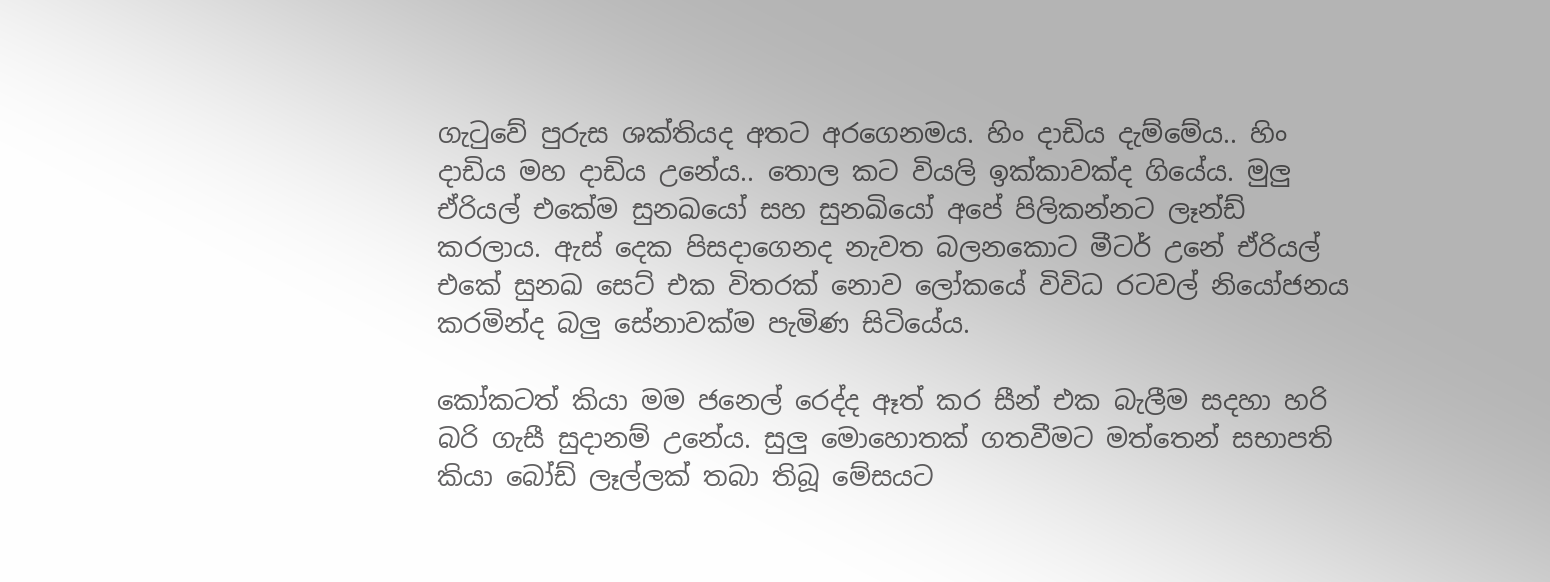ගැටුවේ පුරුස ශක්තියද අතට අරගෙනමය. හිං දාඩිය දැම්මේය.. හිං දාඩිය මහ දාඩිය උනේය.. තොල කට වියලි ඉක්කාවක්ද ගියේය. මුලු ඒරියල් එකේම සුනඛයෝ සහ සුනඛියෝ අපේ පිලිකන්නට ලෑන්ඩ් කරලාය. ඇස් දෙක පිසදාගෙනද නැවත බලනකොට මීටර් උනේ ඒරියල් එකේ සුනඛ සෙට් එක විතරක් නොව ලෝකයේ විවිධ රටවල් නියෝජනය කරමින්ද බලු සේනාවක්ම පැමිණ සිටියේය.

කෝකටත් කියා මම ජනෙල් රෙද්ද ඈත් කර සීන් එක බැලීම සදහා හරි බරි ගැසී සුදානම් උනේය. සුලු මොහොතක් ගතවීමට මත්තෙන් සභාපති කියා බෝඩ් ලෑල්ලක් තබා තිබූ මේසයට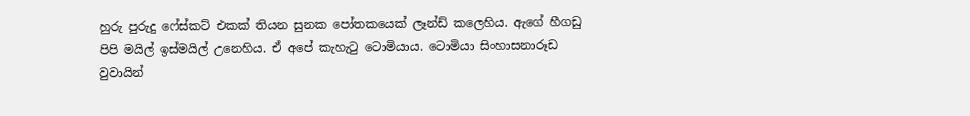හුරු පුරුදු ෆේස්කට් එකක් තියන සුනක පෝතකයෙක් ලෑන්ඩ් කලෙහිය. ඇගේ හීගඩු පිපි මයිල් ඉස්මයිල් උනෙහිය. ඒ අපේ කැහැටු ටොමියාය. ටොමියා සිංහාසනාරූඩ වුවායින්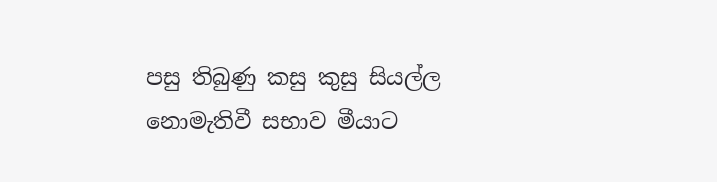පසු තිබුණු කසු කුසු සියල්ල නොමැතිවී සභාව මීයාට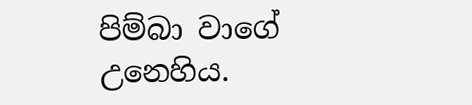පිම්බා වාගේ උනෙහිය.